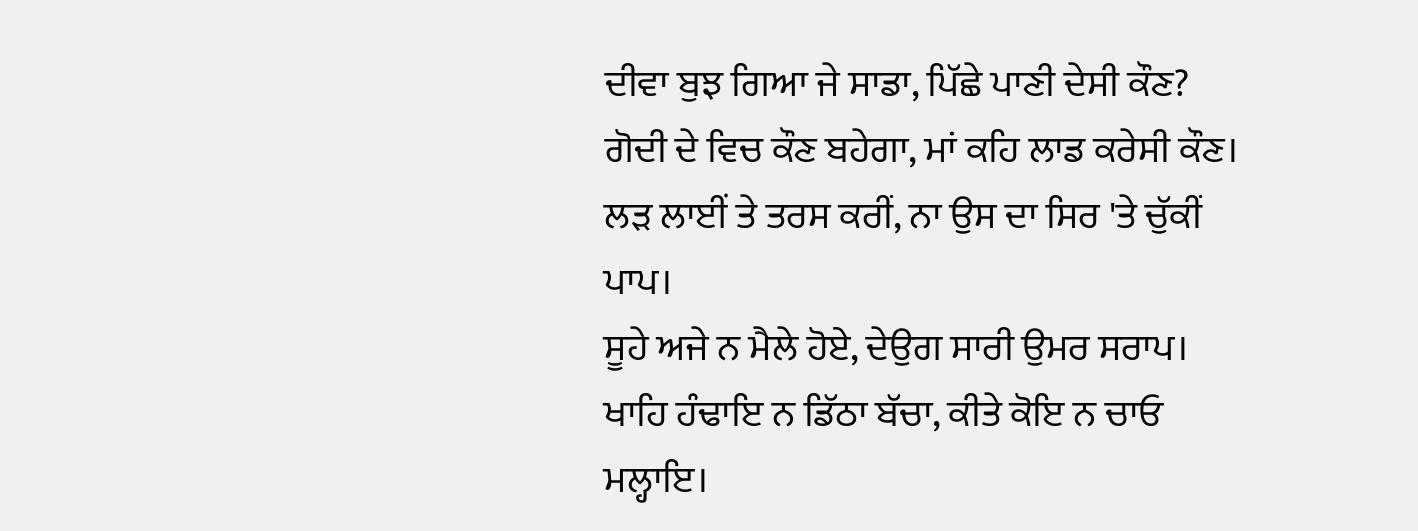ਦੀਵਾ ਬੁਝ ਗਿਆ ਜੇ ਸਾਡਾ, ਪਿੱਛੇ ਪਾਣੀ ਦੇਸੀ ਕੌਣ?
ਗੋਦੀ ਦੇ ਵਿਚ ਕੌਣ ਬਹੇਗਾ, ਮਾਂ ਕਹਿ ਲਾਡ ਕਰੇਸੀ ਕੌਣ।
ਲੜ ਲਾਈਂ ਤੇ ਤਰਸ ਕਰੀਂ, ਨਾ ਉਸ ਦਾ ਸਿਰ 'ਤੇ ਚੁੱਕੀਂ ਪਾਪ।
ਸੂਹੇ ਅਜੇ ਨ ਮੈਲੇ ਹੋਏ, ਦੇਉਗ ਸਾਰੀ ਉਮਰ ਸਰਾਪ।
ਖਾਹਿ ਹੰਢਾਇ ਨ ਡਿੱਠਾ ਬੱਚਾ, ਕੀਤੇ ਕੋਇ ਨ ਚਾਓ ਮਲ੍ਹਾਇ।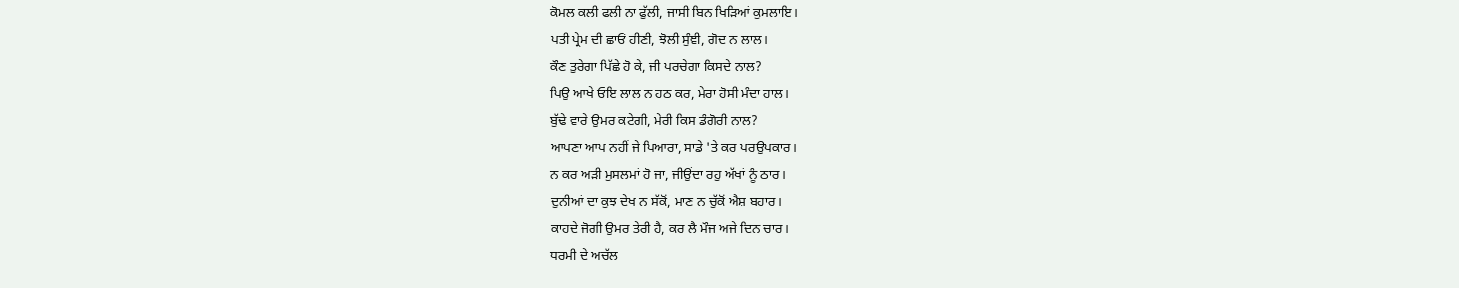ਕੋਮਲ ਕਲੀ ਫਲੀ ਨਾ ਫੁੱਲੀ, ਜਾਸੀ ਬਿਨ ਖਿੜਿਆਂ ਕੁਮਲਾਇ।
ਪਤੀ ਪ੍ਰੇਮ ਦੀ ਛਾਓਂ ਹੀਣੀ, ਝੋਲੀ ਸੁੰਞੀ, ਗੋਦ ਨ ਲਾਲ।
ਕੌਣ ਤੁਰੇਗਾ ਪਿੱਛੇ ਹੋ ਕੇ, ਜੀ ਪਰਚੇਗਾ ਕਿਸਦੇ ਨਾਲ?
ਪਿਉ ਆਖੇ ਓਇ ਲਾਲ ਨ ਹਠ ਕਰ, ਮੇਰਾ ਹੋਸੀ ਮੰਦਾ ਹਾਲ।
ਬੁੱਢੇ ਵਾਰੇ ਉਮਰ ਕਟੇਗੀ, ਮੇਰੀ ਕਿਸ ਡੰਗੋਰੀ ਨਾਲ?
ਆਪਣਾ ਆਪ ਨਹੀਂ ਜੇ ਪਿਆਰਾ, ਸਾਡੇ 'ਤੇ ਕਰ ਪਰਉਪਕਾਰ।
ਨ ਕਰ ਅੜੀ ਮੁਸਲਮਾਂ ਹੋ ਜਾ, ਜੀਉਂਦਾ ਰਹੁ ਅੱਖਾਂ ਨੂੰ ਠਾਰ।
ਦੁਨੀਆਂ ਦਾ ਕੁਝ ਦੇਖ ਨ ਸੱਕੋਂ, ਮਾਣ ਨ ਚੁੱਕੋਂ ਐਸ਼ ਬਹਾਰ।
ਕਾਹਦੇ ਜੋਗੀ ਉਮਰ ਤੇਰੀ ਹੈ, ਕਰ ਲੈ ਮੌਜ ਅਜੇ ਦਿਨ ਚਾਰ।
ਧਰਮੀ ਦੇ ਅਚੱਲ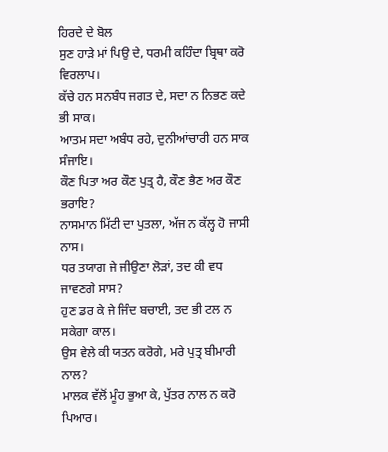ਹਿਰਦੇ ਦੇ ਬੋਲ
ਸੁਣ ਹਾੜੇ ਮਾਂ ਪਿਉ ਦੇ, ਧਰਮੀ ਕਹਿੰਦਾ ਬ੍ਰਿਥਾ ਕਰੋ ਵਿਰਲਾਪ।
ਕੱਚੇ ਹਨ ਸਨਬੰਧ ਜਗਤ ਦੇ, ਸਦਾ ਨ ਨਿਭਣ ਕਦੇ ਭੀ ਸਾਕ।
ਆਤਮ ਸਦਾ ਅਬੰਧ ਰਹੇ, ਦੁਨੀਆਂਚਾਰੀ ਹਨ ਸਾਕ ਸੰਜਾਇ।
ਕੌਣ ਪਿਤਾ ਅਰ ਕੌਣ ਪੁਤ੍ਰ ਹੈ, ਕੌਣ ਭੈਣ ਅਰ ਕੌਣ ਭਰਾਇ?
ਨਾਸਮਾਨ ਮਿੱਟੀ ਦਾ ਪੁਤਲਾ, ਅੱਜ ਨ ਕੱਲ੍ਹ ਹੋ ਜਾਸੀ ਨਾਸ।
ਧਰ ਤਯਾਗ ਜੇ ਜੀਉਣਾ ਲੋੜਾਂ, ਤਦ ਕੀ ਵਧ ਜਾਵਣਗੇ ਸਾਸ?
ਹੁਣ ਡਰ ਕੇ ਜੇ ਜਿੰਦ ਬਚਾਈ, ਤਦ ਭੀ ਟਲ ਨ ਸਕੇਗਾ ਕਾਲ।
ਉਸ ਵੇਲੇ ਕੀ ਯਤਨ ਕਰੋਗੇ, ਮਰੇ ਪੁਤ੍ਰ ਬੀਮਾਰੀ ਨਾਲ?
ਮਾਲਕ ਵੱਲੋਂ ਮੂੰਹ ਭੁਆ ਕੇ, ਪੁੱਤਰ ਨਾਲ ਨ ਕਰੋ ਪਿਆਰ।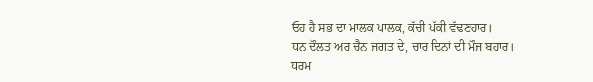ਓਹ ਹੈ ਸਭ ਦਾ ਮਾਲਕ ਪਾਲਕ, ਕੱਚੀ ਪੱਕੀ ਵੱਢਣਹਾਰ।
ਧਨ ਦੌਲਤ ਅਰ ਚੈਨ ਜਗਤ ਦੇ, ਚਾਰ ਦਿਨਾਂ ਦੀ ਮੌਜ ਬਹਾਰ।
ਧਰਮ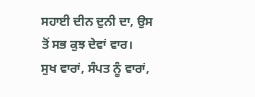ਸਹਾਈ ਦੀਨ ਦੁਨੀ ਦਾ, ਉਸ ਤੋਂ ਸਭ ਕੁਝ ਦੇਵਾਂ ਵਾਰ।
ਸੁਖ ਵਾਰਾਂ, ਸੰਪਤ ਨੂੰ ਵਾਰਾਂ,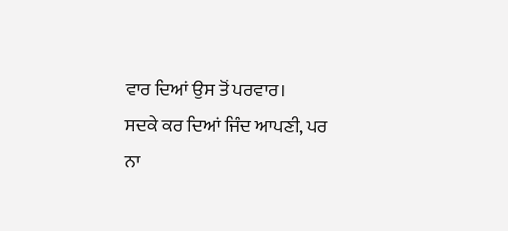ਵਾਰ ਦਿਆਂ ਉਸ ਤੋਂ ਪਰਵਾਰ।
ਸਦਕੇ ਕਰ ਦਿਆਂ ਜਿੰਦ ਆਪਣੀ, ਪਰ ਨਾ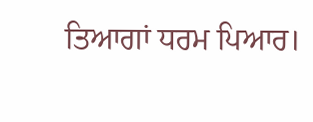ਤਿਆਗਾਂ ਧਰਮ ਪਿਆਰ।